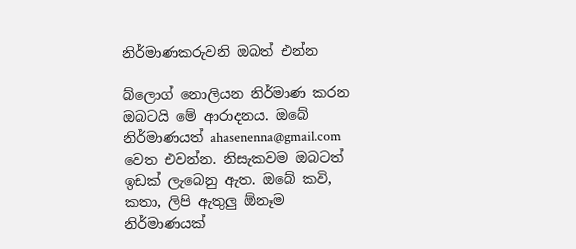නිර්මාණකරුවනි ඔබත් එන්න

බ්ලොග් නොලියන නිර්මාණ කරන ඔබටයි මේ ආරාදනය. ඔබේ නිර්මාණයත් ahasenenna@gmail.com වෙත එවන්න. නිසැකවම ඔබටත් ඉඩක් ලැබෙනු ඇත. ඔබේ කවි, කතා, ලිපි ඇතුලු ඕනෑම නිර්මාණයක්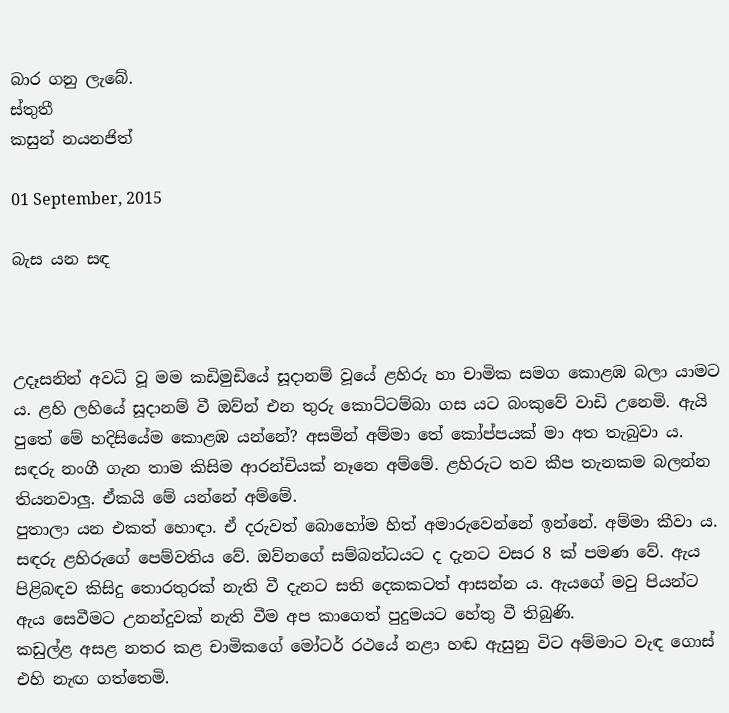බාර ගනු ලැබේ.
ස්තුතී
කසුන් නයනජිත්

01 September, 2015

බැස යන සඳ



උදෑසනින් අවධි වූ මම කඩිමුඩියේ සූදානම් වූයේ ළහිරු හා චාමික සමග කොළඹ බලා යාමට ය. ළහි ලහියේ සූදානම් වී ඔව්න් එන තුරු කොට්ටම්බා ගස යට බංකුවේ වාඩි උනෙමි. ඇයි පුතේ මේ හදිසියේම කොළඹ යන්නේ? අසමින් අම්මා තේ කෝප්පයක් මා අත තැබුවා ය. සඳරු නංගී ගැන තාම කිසිම ආරන්චියක් නෑනෙ අම්මේ. ළහිරුට තව කීප තැනකම බලන්න තියනවාලු. ඒකයි මේ යන්නේ අම්මේ.
පුතාලා යන එකත් හොඳා. ඒ දරුවත් බොහෝම හිත් අමාරුවෙන්නේ ඉන්නේ. අම්මා කීවා ය. සඳරු ළහිරුගේ පෙම්වතිය වේ. ඔව්නගේ සම්බන්ධයට ද දැනට වසර 8 ක් පමණ වේ. ඇය පිළිබඳව කිසිදු තොරතුරක් නැති වී දැනට සති දෙකකටත් ආසන්න ය. ඇයගේ මවු පියන්ට ඇය සෙවීමට උනන්දුවක් නැති වීම අප කාගෙත් පුදුමයට හේතු වී තිබුණි.
කඩුල්ළ අසළ නතර කළ චාමිකගේ මෝටර් රථයේ නළා හඬ ඇසුනු විට අම්මාට වැඳ ගොස් එහි නැඟ ගත්තෙමි.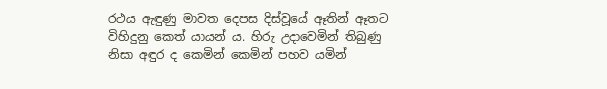රථය ඇඳුණු මාවත දෙපස දිස්වූයේ ඈතින් ඈතට විහිදුනු කෙත් යායන් ය. හිරු උදාවෙමින් තිබුණු නිසා අඳුර ද කෙමින් කෙමින් පහව යමින්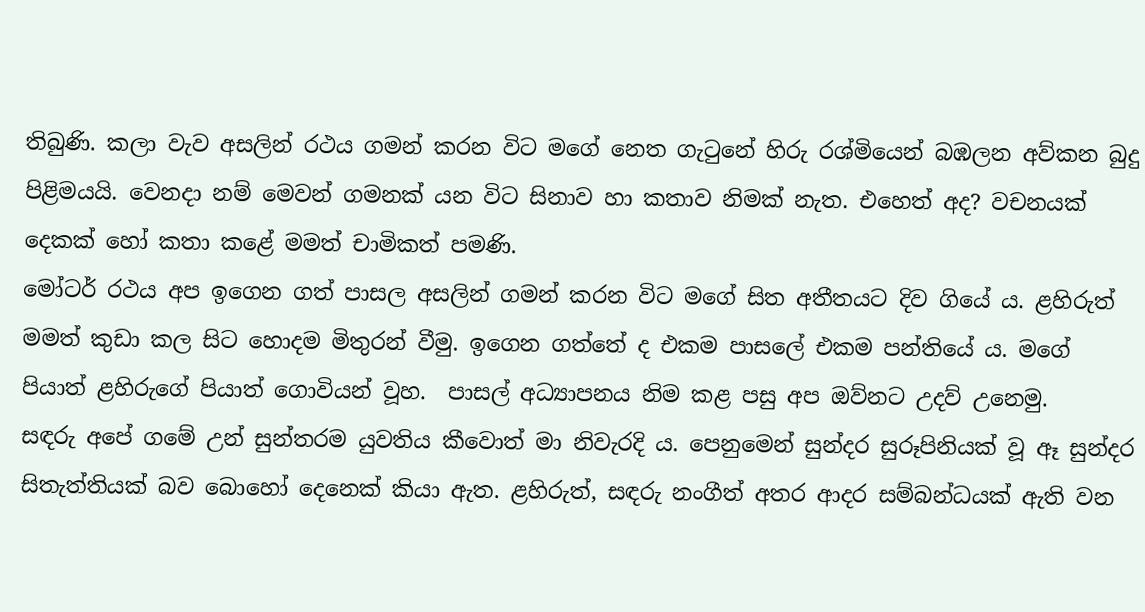තිබුණි. කලා වැව අසලින් රථය ගමන් කරන විට මගේ නෙත ගැටුනේ හිරු රශ්මියෙන් බඹලන අව්කන බුදු පිළිමයයි. වෙනදා නම් මෙවන් ගමනක් යන විට සිනාව හා කතාව නිමක් නැත. එහෙත් අද? වචනයක් දෙකක් හෝ කතා කළේ මමත් චාමිකත් පමණි.
මෝටර් රථය අප ඉගෙන ගත් පාසල අසලින් ගමන් කරන විට මගේ සිත අතීතයට දිව ගියේ ය. ළහිරුත් මමත් කුඩා කල සිට හොදම මිතුරන් වීමු. ඉගෙන ගත්තේ ද එකම පාසලේ එකම පන්තියේ ය. මගේ පියාත් ළහිරුගේ පියාත් ගොවියන් වූහ.  පාසල් අධ්‍යාපනය නිම කළ පසු අප ඔව්නට උදව් උනෙමු.
සඳරු අපේ ගමේ උන් සුන්තරම යුවතිය කීවොත් මා නිවැරදි ය. පෙනුමෙන් සුන්දර සුරූපිනියක් වූ ඈ සුන්දර සිතැත්තියක් බව බොහෝ දෙනෙක් කියා ඇත. ළහිරුත්, සඳරු නංගීත් අතර ආදර සම්බන්ධයක් ඇති වන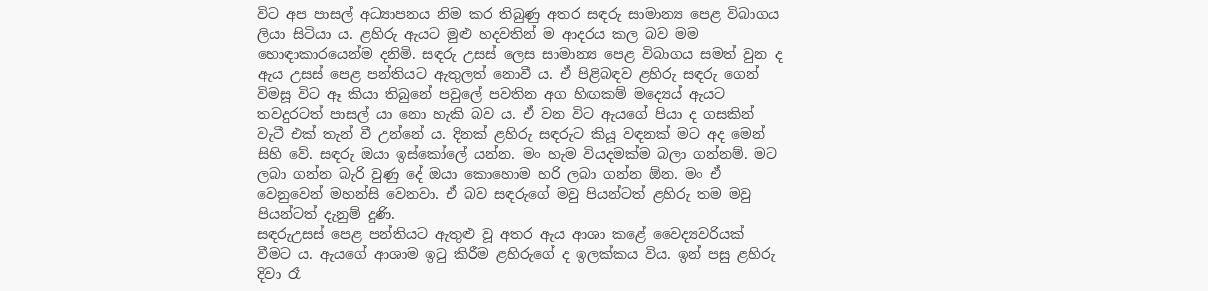විට අප පාසල් අධ්‍යාපනය නිම කර තිබුණු අතර සඳරු සාමාන්‍ය පෙළ විබාගය ලියා සිටියා ය. ළහිරු ඇයට මුළු හදවතින් ම ආදරය කල බව මම හොඳාකාරයෙන්ම දනිමි. සඳරු උසස් ලෙස සාමාන්‍ය පෙළ විබාගය සමත් වුන ද ඇය උසස් පෙළ පන්තියට ඇතුලත් නොවී ය. ඒ පිළිබඳව ළහිරු සඳරු ගෙන් විමසූ විට ඈ කියා තිබුනේ පවුලේ පවතින අග හිඟකම් මද්‍යෙය් ඇයට තවදුරටත් පාසල් යා නො හැකි බව ය. ඒ වන විට ඇයගේ පියා ද ගසකින් වැටී එක් තැන් වී උන්නේ ය. දිනක් ළහිරු සඳරුට කියූ වඳනක් මට අද මෙන් සිහි වේ. සඳරු ඔයා ඉස්කෝලේ යන්න. මං හැම වියදමක්ම බලා ගන්නම්. මට ලබා ගන්න බැරි වුණු දේ ඔයා කොහොම හරි ලබා ගන්න ඕන. මං ඒ වෙනුවෙන් මහන්සි වෙනවා. ඒ බව සඳරුගේ මවු පියන්ටත් ළහිරු තම මවු පියන්ටත් දැනුම් දුණි.
සඳරුඋසස් පෙළ පන්තියට ඇතුළු වූ අතර ඇය ආශා කළේ වෛද්‍යවරියක් වීමට ය. ඇයගේ ආශාම ඉටු කිරීම ළහිරුගේ ද ඉලක්කය විය. ඉන් පසු ළහිරු දිවා රෑ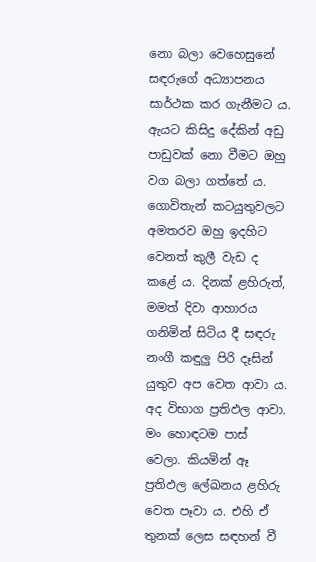නො බලා වෙහෙසුනේ සඳරුගේ අධ්‍යාපනය සාර්ථක කර ගැනීමට ය. ඇයට කිසිදු දේකින් අඩු පාඩුවක් නො වීමට ඔහු වග බලා ගත්තේ ය. ගොවිතැන් කටයුතුවලට අමතරව ඔහු ඉදහිට වෙනත් කුලී වැඩ ද කළේ ය. දිනක් ළහිරුත්, මමත් දිවා ආහාරය ගනිමින් සිටිය දී සඳරු නංගී කඳුලු පිරි දෑසින් යුතුව අප වෙත ආවා ය. අද විභාග ප්‍රතිඵල ආවා. මං හොඳටම පාස් වෙලා. කියමින් ඈ ප්‍රතිඵල ලේඛනය ළහිරු වෙත පෑවා ය. එහි ඒ තුනක් ලෙස සඳහන් වී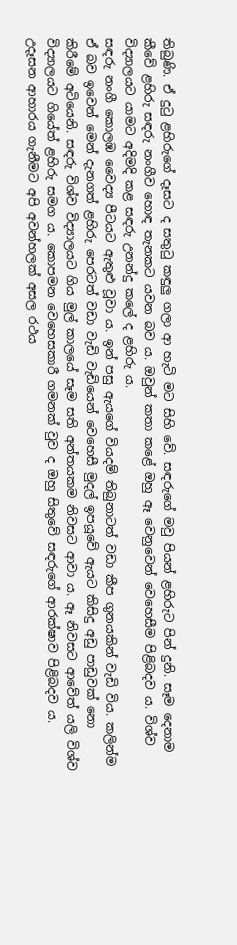තිබුණි. ඒ දුටු ළහිරුගේ දෑසට ද සතුටු කඳුලු ගලා ආ හැටි මට සිහි වේ. සඳරුගේ මවු පියන් ළහිරුට පින් දුනි. සෑම දෙනාම කීවේ ළහිරු සඳරු නංගීව හොඳ තැනකට යවන බව ය. ඔවුන් කතා කළේ ඔහු ඈ වෙනුවෙන් වෙහෙසීම පිළිබදව ය. විශ්ව විද්‍යාලයට යාමට අදිමදි කළ සඳරු උනන්දු කලේ ද ළහිරු ය.
සඳරු නංගී කොලඹ වෛද්‍ය පීටයට ඇතුළු වූවා ය. ඉන් පසු ඇයගේ වියදම් තිබුනාටත් වඩා කීප ගුනයකින් වැඩි විය. කලින්ම ඒ බව ඉවෙන් මෙන් දැනගත් ළහිරු පෙරටත් වඩා වැඩි වැඩියෙන් වෙහෙසී මුදල් ඉපයූවේ ඇයට කිසිදු අඩු පාඩුවක් නො කිරීමේ අටියෙනි. සඳරු විශ්ව විද්‍යාලයට ගිය මුල් කාලයේ සෑම සති අන්තයකම නිවසට ආවා ය. ඈ නිවසට ආවේත් යලි විශ්ව විද්‍යාලයට ගියේත් ළහිරු සමග ය. කොපමන වෙහෙසකාරී ගමනක් වුව ද ඔහු සිතුවේ සඳරුගේ ආරක්ෂාව පිළිබදව ය.
උදෑසන ආහාරය ගැනීමට අපි අවන්හලක් අසල රථය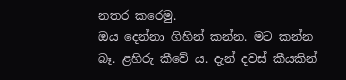නතර කරෙමු.
ඔය දෙන්නා ගිහින් කන්න. මට කන්න බෑ. ළහිරු කීවේ ය. දැන් දවස් කීයකින්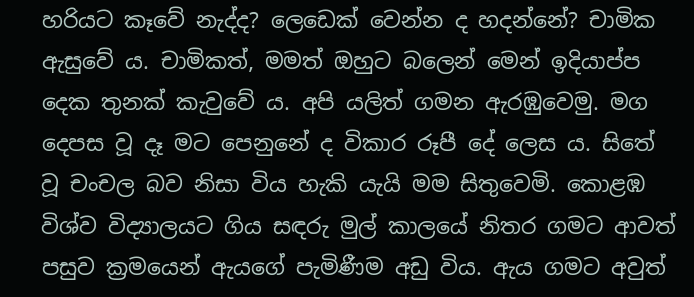හරියට කෑවේ නැද්ද? ලෙඩෙක් වෙන්න ද හදන්නේ? චාමික ඇසුවේ ය. චාමිකත්, මමත් ඔහුට බලෙන් මෙන් ඉදියාප්ප දෙක තුනක් කැවුවේ ය. අපි යලිත් ගමන ඇරඹුවෙමු. මග දෙපස වූ දෑ මට පෙනුනේ ද විකාර රූපී දේ ලෙස ය. සිතේ වූ චංචල බව නිසා විය හැකි යැයි මම සිතුවෙමි. කොළඹ විශ්ව විද්‍යාලයට ගිය සඳරු මුල් කාලයේ නිතර ගමට ආවත් පසුව ක්‍රමයෙන් ඇයගේ පැමිණීම අඩු විය. ඇය ගමට අවුත්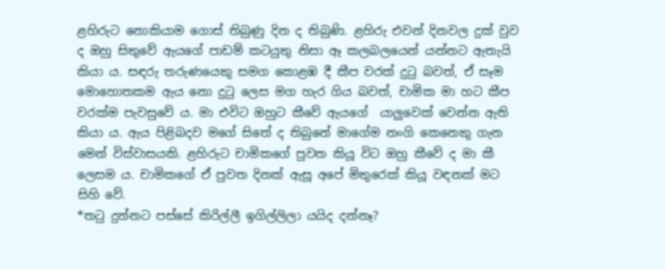ළහිරුට නොකියාම ගොස් තිබුණු දින ද තිබුණි. ළහිරු එවන් දිනවල දුක් වුව ද ඔහු සිතුවේ ඇයගේ පාඩම් කටයුතු නිසා ඈ කලබලයෙන් යන්නට ඇතැයි කියා ය. සඳරු තරුණයෙකු සමග කොළඹ දී කීප වරක් දුටු බවත්, ඒ සෑම මොහොතකම ඇය නො දුටු ලෙස මග හැර ගිය බවත්, චාමික මා හට කීප වරක්ම පැවසුවේ ය. මා එවිට ඔහුට කීවේ ඇයගේ  යාලුවෙක් වෙන්න ඇති කියා ය. ඇය පිළිබදව මගේ සිතේ ද තිබුනේ මාගේම නංගි කෙනෙකු ගැන මෙන් විස්වාසයකි. ළහිරුට චාමිකගේ පුවත කියූ විට ඔහු කීවේ ද මා කී ලෙසම ය. චාමිකගේ ඒ පුවත දිනක් ඇසූ අපේ මිතුරෙක් කියූ වඳනක් මට සිහි වේ.
*තටු දුන්නට පස්සේ කිරිල්ලී ඉගිල්ලිලා යයිද දන්නෑ?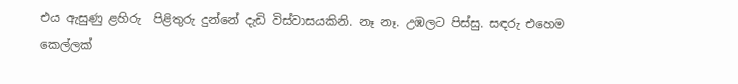එය ඇසුණු ළහිරු  පිළිතුරු දුන්නේ දැඩි විස්වාසයකිනි. නෑ නෑ. උඹලට පිස්සු. සඳරු එහෙම කෙල්ලක්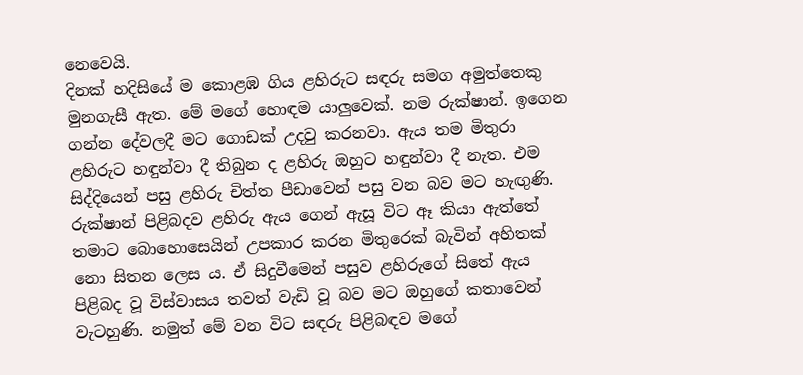නෙවෙයි.
දිනක් හදිසියේ ම කොළඹ ගිය ළහිරුට සඳරු සමග අමුත්තෙකු මුනගැසී ඇත. මේ මගේ හොඳම යාලුවෙක්. නම රුක්ෂාන්. ඉගෙන ගන්න දේවලදී මට ගොඩක් උදවු කරනවා. ඇය තම මිතුරා ළහිරුට හඳුන්වා දී තිබුන ද ළහිරු ඔහුට හඳුන්වා දී නැත. එම සිද්දියෙන් පසු ළහිරු චිත්ත පීඩාවෙන් පසු වන බව මට හැඟුණි. රුක්ෂාන් පිළිබදව ළහිරු ඇය ගෙන් ඇසූ විට ඈ කියා ඇත්තේ තමාට බොහොසෙයින් උපකාර කරන මිතුරෙක් බැවින් අහිතක් නො සිතන ලෙස ය. ඒ සිදුවීමෙන් පසුව ළහිරුගේ සිතේ ඇය පිළිබද වූ විස්වාසය තවත් වැඩි වූ බව මට ඔහුගේ කතාවෙන් වැටහුණි. නමුත් මේ වන විට සඳරු පිළිබඳව මගේ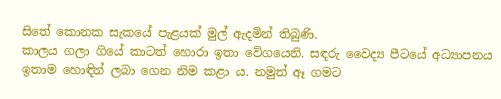සිතේ කොනක සැකයේ පැළයක් මුල් ඇදමින් තිබුණි.
කාලය ගලා ගියේ කාටත් හොරා ඉතා වේගයෙනි. සඳරු වෛද්‍ය පීටයේ අධ්‍යාපනය ඉතාම හොඳින් ලබා ගෙන නිම කළා ය. නමුත් ඈ ගමට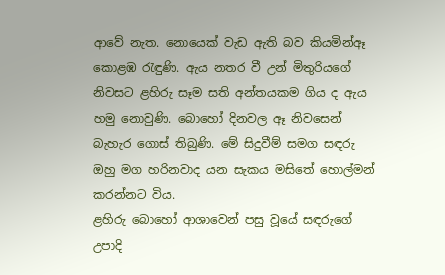ආවේ නැත. නොයෙක් වැඩ ඇති බව කියමින්ඈ කොළඹ රැඳුණි. ඇය නතර වී උන් මිතුරියගේ නිවසට ළහිරු සෑම සති අන්තයකම ගිය ද ඇය හමු නොවුණි. බොහෝ දිනවල ඈ නිවසෙන් බැහැර ගොස් තිබුණි. මේ සිදුවීම් සමග සඳරු ඔහු මග හරිනවාද යන සැකය මසිතේ හොල්මන් කරන්නට විය.
ළහිරු බොහෝ ආශාවෙන් පසු වූයේ සඳරුගේ උපාදි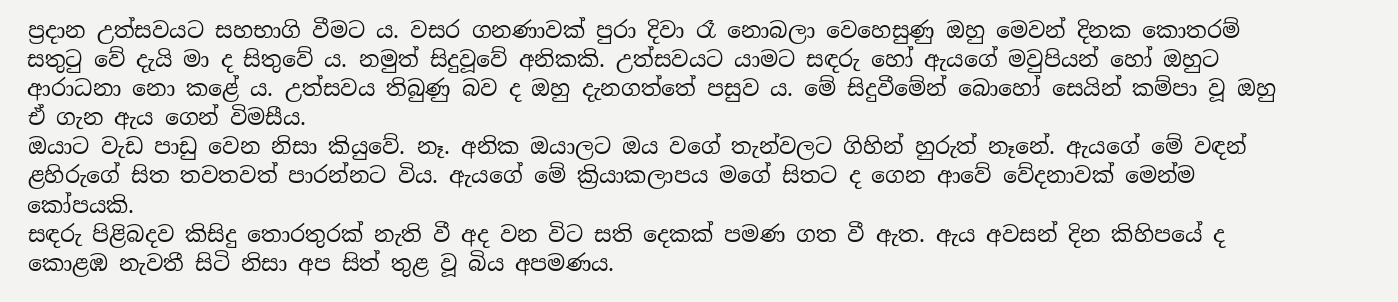ප්‍රදාන උත්සවයට සහභාගි වීමට ය. වසර ගනණාවක් පුරා දිවා රෑ නොබලා වෙහෙසුණු ඔහු මෙවන් දිනක කොතරම් සතුටු වේ දැයි මා ද සිතුවේ ය. නමුත් සිදුවූවේ අනිකකි. උත්සවයට යාමට සඳරු හෝ ඇයගේ මවුපියන් හෝ ඔහුට ආරාධනා නො කළේ ය. උත්සවය තිබුණු බව ද ඔහු දැනගත්තේ පසුව ය. මේ සිදුවීමේන් බොහෝ සෙයින් කම්පා වූ ඔහු ඒ ගැන ඇය ගෙන් විමසීය.
ඔයාට වැඩ පාඩු වෙන නිසා කියුවේ. නෑ. අනික ඔයාලට ඔය වගේ තැන්වලට ගිහින් හුරුත් නෑනේ. ඇයගේ මේ වඳන් ළහිරුගේ සිත තවතවත් පාරන්නට විය. ඇයගේ මේ ක්‍රියාකලාපය මගේ සිතට ද ගෙන ආවේ වේදනාවක් මෙන්ම කෝපයකි.
සඳරු පිළිබදව කිසිදු තොරතුරක් නැති වී අද වන විට සති දෙකක් පමණ ගත වී ඇත. ඇය අවසන් දින කිහිපයේ ද කොළඹ නැවතී සිටි නිසා අප සිත් තුළ වූ බිය අපමණය.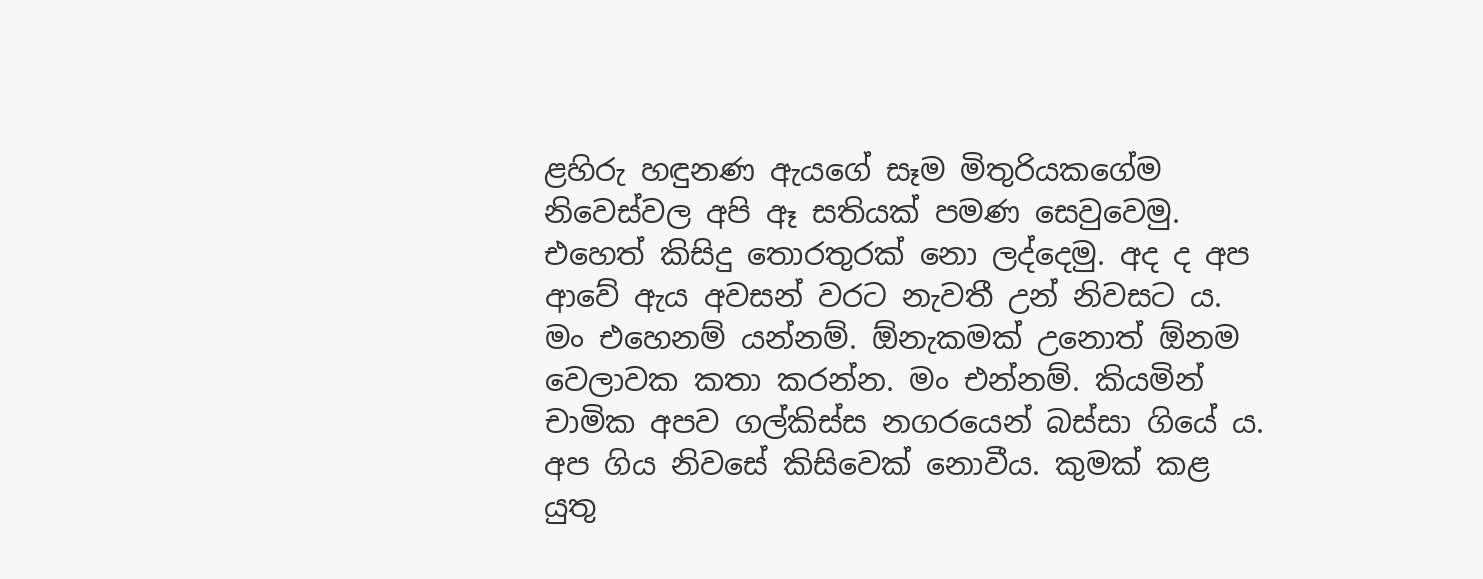ළහිරු හඳුනණ ඇයගේ සෑම මිතුරියකගේම නිවෙස්වල අපි ඈ සතියක් පමණ සෙවුවෙමු. එහෙත් කිසිදු තොරතුරක් නො ලද්දෙමු. අද ද අප ආවේ ඇය අවසන් වරට නැවතී උන් නිවසට ය. මං එහෙනම් යන්නම්. ඕනැකමක් උනොත් ඕනම වෙලාවක කතා කරන්න. මං එන්නම්. කියමින් චාමික අපව ගල්කිස්ස නගරයෙන් බස්සා ගියේ ය. අප ගිය නිවසේ කිසිවෙක් නොවීය. කුමක් කළ යුතු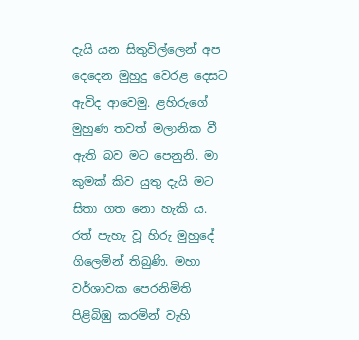දැයි යන සිතුවිල්ලෙන් අප දෙදෙන මුහුදු වෙරළ දෙසට ඇවිද ආවෙමු. ළහිරුගේ මුහුණ තවත් මලානික වී ඇති බව මට පෙනුනි. මා කුමක් කිව යුතු දැයි මට සිතා ගත නො හැකි ය.
රත් පැහැ වූ හිරු මුහුදේ ගිලෙමින් තිබුණි. මහා වර්ශාවක පෙරනිමිති පිළිබිඹු කරමින් වැහි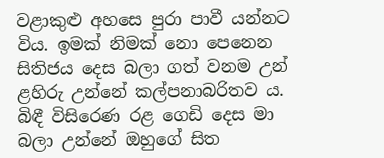වළාකුළු අහසෙ පුරා පාවී යන්නට විය. ඉමක් නිමක් නො පෙනෙන සිතිජය දෙස බලා ගත් වනම උන් ළහිරු උන්නේ කල්පනාබරිතව ය. බිඳී විසිරෙණ රළ ගෙඩි දෙස මා බලා උන්නේ ඔහුගේ සිත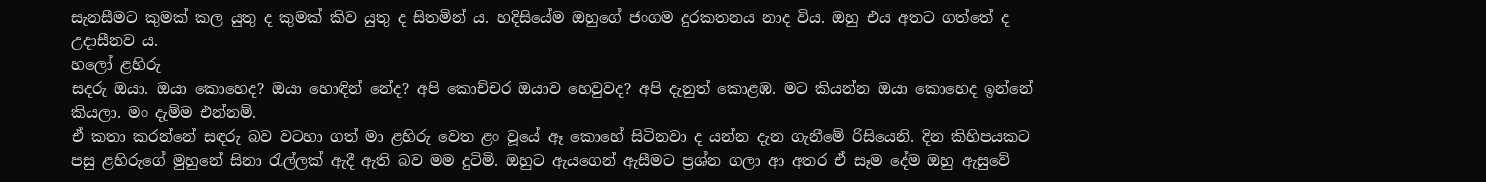සැනසීමට කුමක් කල යුතු ද කුමක් කිව යුතු ද සිතමින් ය. හදිසියේම ඔහුගේ ජංගම දුරකතනය නාද විය. ඔහු එය අතට ගත්තේ ද උදාසීනව ය.
හලෝ ළහිරු
සදරු ඔයා. ඔයා කොහෙද? ඔයා හොඳින් නේද? අපි කොච්චර ඔයාව හෙවුවද? අපි දැනුත් කොළඹ. මට කියන්න ඔයා කොහෙද ඉන්නේ කියලා. මං දැම්ම එන්නම්.
ඒ කතා කරන්නේ සඳරු බව වටහා ගත් මා ළහිරු වෙත ළං වූයේ ඈ කොහේ සිටිනවා ද යන්න දැන ගැනීමේ රිසියෙනි. දින කිහිපයකට පසු ළහිරුගේ මුහුනේ සිනා රැල්ලක් ඇදී ඇති බව මම දුටිමි. ඔහුට ඇයගෙන් ඇසීමට ප්‍රශ්න ගලා ආ අතර ඒ සෑම දේම ඔහු ඇසුවේ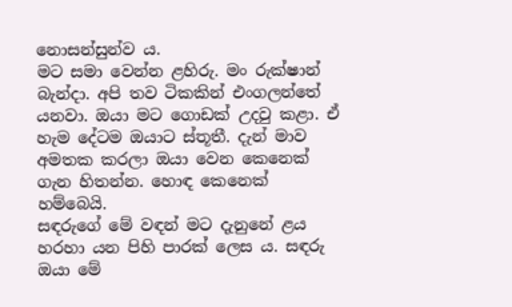නොසන්සුන්ව ය.
මට සමා වෙන්න ළහිරු. මං රුක්ෂාන් බැන්දා. අපි තව ටිකකින් එංගලන්තේ යනවා. ඔයා මට ගොඩක් උදවු කළා. ඒ හැම දේටම ඔයාට ස්තූතී. දැන් මාව අමතක කරලා ඔයා වෙන කෙනෙක් ගැන හිතන්න. හොඳ කෙනෙක් හම්බෙයි.
සඳරුගේ මේ වඳන් මට දැනුනේ ළය හරහා යන පිහි පාරක් ලෙස ය. සඳරු ඔයා මේ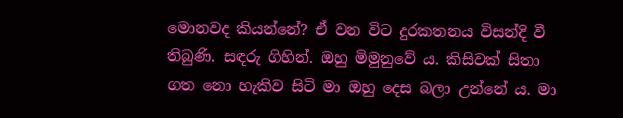මොනවද කියන්නේ? ඒ වන විට දුරකතනය විසන්දි වී තිබුණි. සඳරු ගිහින්. ඔහු මිමුනුවේ ය. කිසිවක් සිතා ගත නො හැකිව සිටි මා ඔහු දෙස බලා උන්නේ ය. මා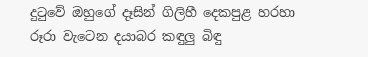දුටුවේ ඔහුගේ දෑසින් ගිලිහී දෙකපුළ හරහා රූරා වැටෙන දයාබර කඳුලු බිඳු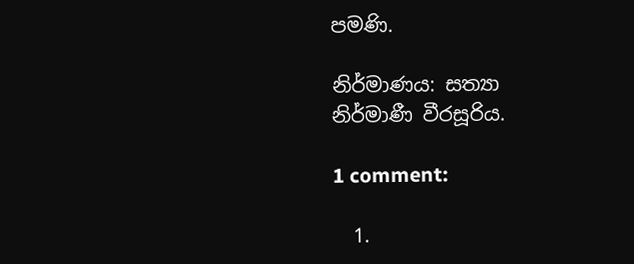පමණි.

නිර්මාණය: සත්‍යා නිර්මාණී වීරසූරිය.

1 comment:

  1.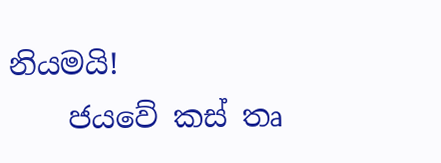නියමයි!
    ජයවේ කස් තෘ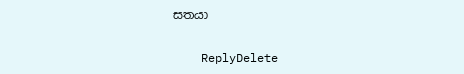සතයා

    ReplyDelete